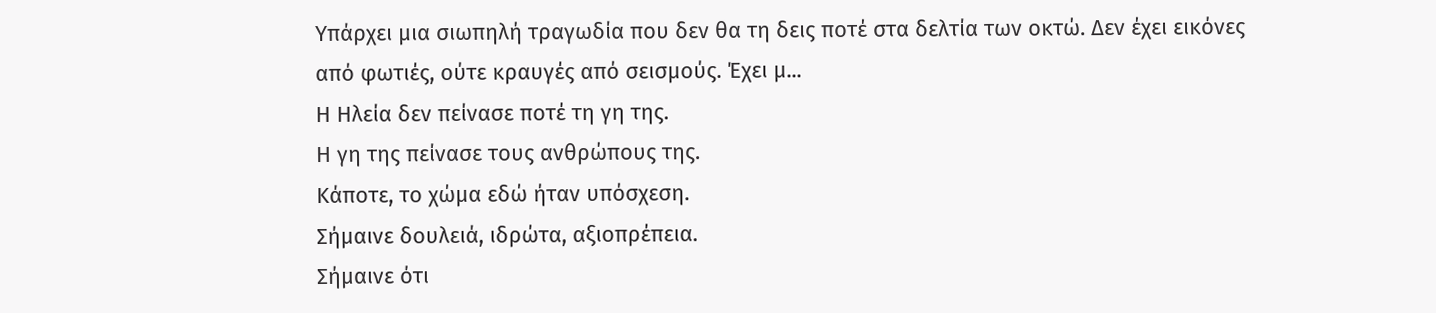Υπάρχει μια σιωπηλή τραγωδία που δεν θα τη δεις ποτέ στα δελτία των οκτώ. Δεν έχει εικόνες από φωτιές, ούτε κραυγές από σεισμούς. Έχει μ...
Η Ηλεία δεν πείνασε ποτέ τη γη της.
Η γη της πείνασε τους ανθρώπους της.
Κάποτε, το χώμα εδώ ήταν υπόσχεση.
Σήμαινε δουλειά, ιδρώτα, αξιοπρέπεια.
Σήμαινε ότι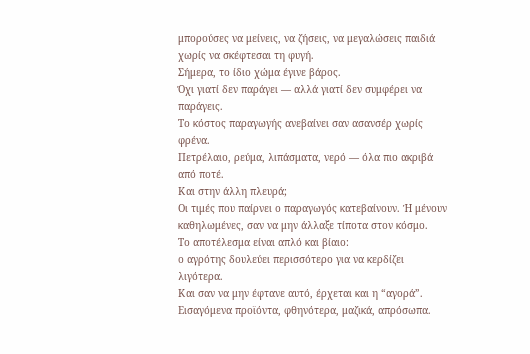μπορούσες να μείνεις, να ζήσεις, να μεγαλώσεις παιδιά χωρίς να σκέφτεσαι τη φυγή.
Σήμερα, το ίδιο χώμα έγινε βάρος.
Όχι γιατί δεν παράγει — αλλά γιατί δεν συμφέρει να παράγεις.
Το κόστος παραγωγής ανεβαίνει σαν ασανσέρ χωρίς φρένα.
Πετρέλαιο, ρεύμα, λιπάσματα, νερό — όλα πιο ακριβά από ποτέ.
Και στην άλλη πλευρά;
Οι τιμές που παίρνει ο παραγωγός κατεβαίνουν. Ή μένουν καθηλωμένες, σαν να μην άλλαξε τίποτα στον κόσμο.
Το αποτέλεσμα είναι απλό και βίαιο:
ο αγρότης δουλεύει περισσότερο για να κερδίζει λιγότερα.
Και σαν να μην έφτανε αυτό, έρχεται και η “αγορά”.
Εισαγόμενα προϊόντα, φθηνότερα, μαζικά, απρόσωπα.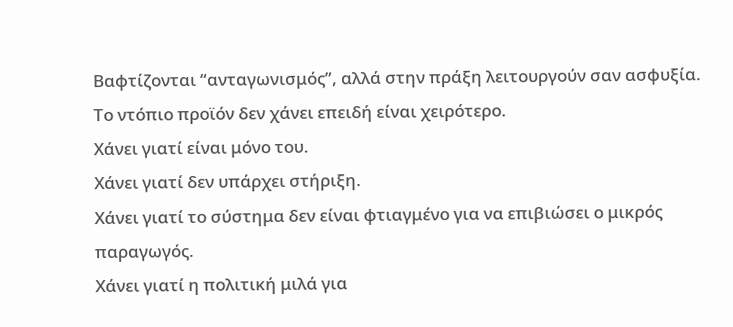Βαφτίζονται “ανταγωνισμός”, αλλά στην πράξη λειτουργούν σαν ασφυξία.
Το ντόπιο προϊόν δεν χάνει επειδή είναι χειρότερο.
Χάνει γιατί είναι μόνο του.
Χάνει γιατί δεν υπάρχει στήριξη.
Χάνει γιατί το σύστημα δεν είναι φτιαγμένο για να επιβιώσει ο μικρός παραγωγός.
Χάνει γιατί η πολιτική μιλά για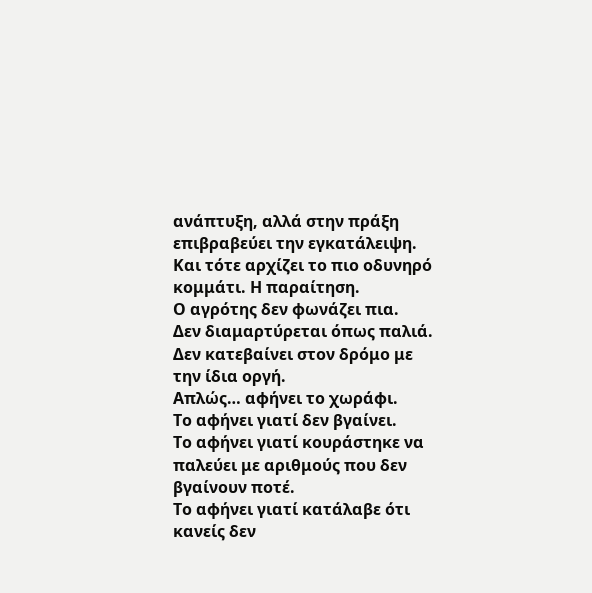ανάπτυξη, αλλά στην πράξη επιβραβεύει την εγκατάλειψη.
Και τότε αρχίζει το πιο οδυνηρό κομμάτι. Η παραίτηση.
Ο αγρότης δεν φωνάζει πια.
Δεν διαμαρτύρεται όπως παλιά.
Δεν κατεβαίνει στον δρόμο με την ίδια οργή.
Απλώς… αφήνει το χωράφι.
Το αφήνει γιατί δεν βγαίνει.
Το αφήνει γιατί κουράστηκε να παλεύει με αριθμούς που δεν βγαίνουν ποτέ.
Το αφήνει γιατί κατάλαβε ότι κανείς δεν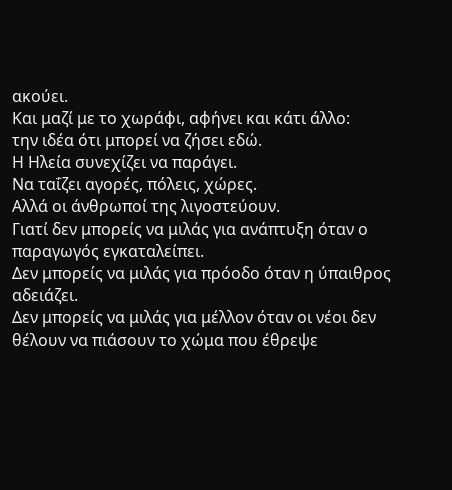ακούει.
Και μαζί με το χωράφι, αφήνει και κάτι άλλο:
την ιδέα ότι μπορεί να ζήσει εδώ.
Η Ηλεία συνεχίζει να παράγει.
Να ταΐζει αγορές, πόλεις, χώρες.
Αλλά οι άνθρωποί της λιγοστεύουν.
Γιατί δεν μπορείς να μιλάς για ανάπτυξη όταν ο παραγωγός εγκαταλείπει.
Δεν μπορείς να μιλάς για πρόοδο όταν η ύπαιθρος αδειάζει.
Δεν μπορείς να μιλάς για μέλλον όταν οι νέοι δεν θέλουν να πιάσουν το χώμα που έθρεψε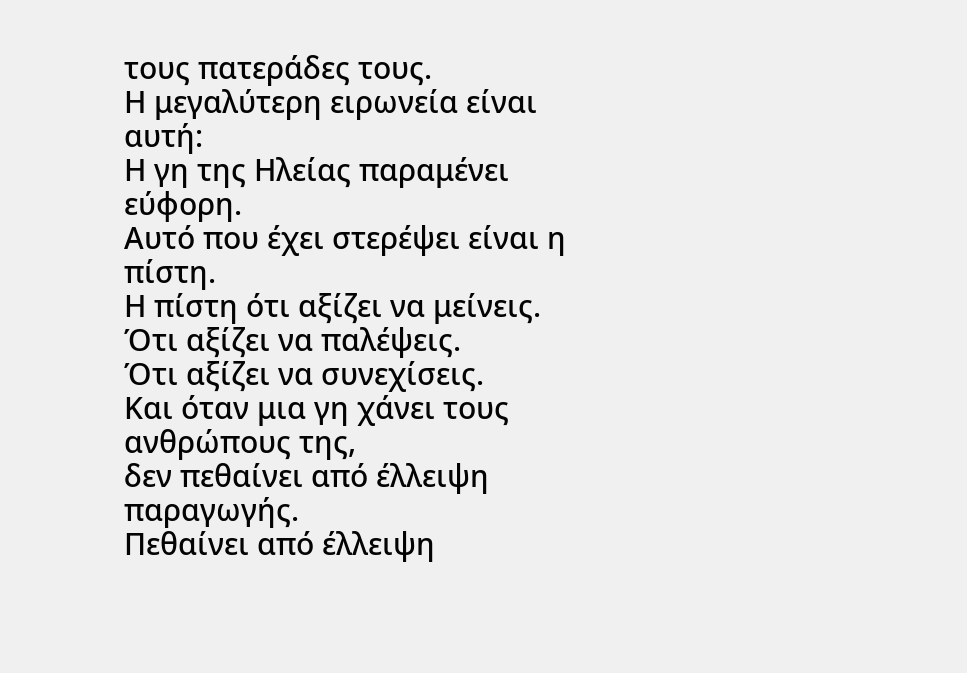τους πατεράδες τους.
Η μεγαλύτερη ειρωνεία είναι αυτή:
Η γη της Ηλείας παραμένει εύφορη.
Αυτό που έχει στερέψει είναι η πίστη.
Η πίστη ότι αξίζει να μείνεις.
Ότι αξίζει να παλέψεις.
Ότι αξίζει να συνεχίσεις.
Και όταν μια γη χάνει τους ανθρώπους της,
δεν πεθαίνει από έλλειψη παραγωγής.
Πεθαίνει από έλλειψη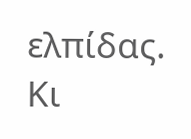ελπίδας.
Κι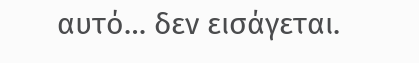αυτό… δεν εισάγεται.